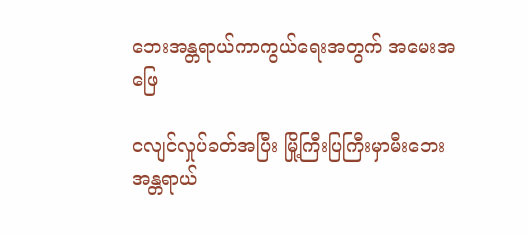ဘေးအန္တရာယ်ကာကွယ်ရေးအတွက် အမေးအဖြေ

ငလျင်လှုပ်ခတ်အပြီး မြို့ကြီးပြကြီးမှာမီးဘေးအန္တရာယ်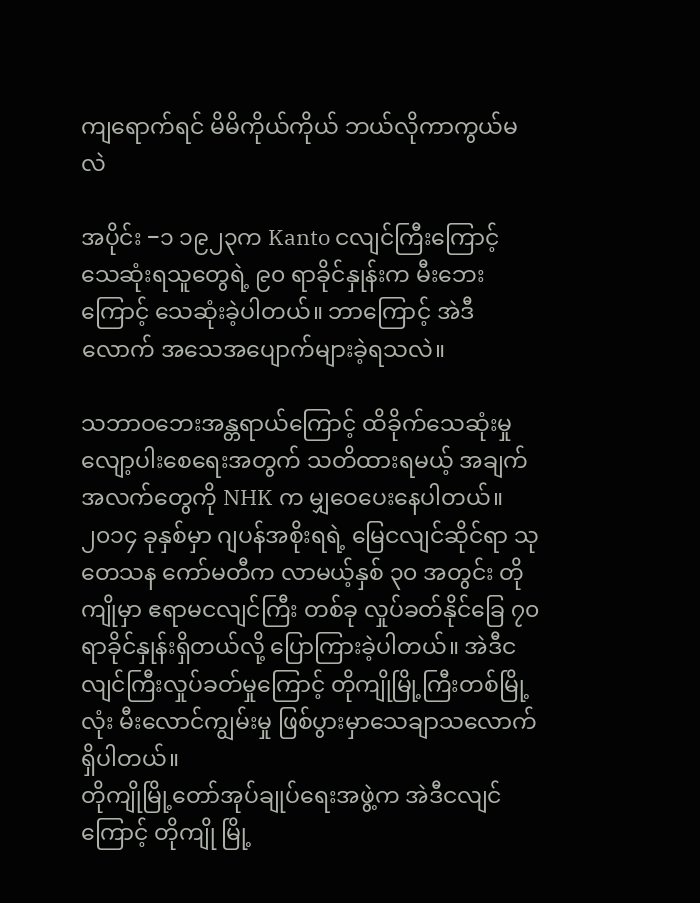ကျရောက်ရင် မိမိကိုယ်ကိုယ် ဘယ်လိုကာကွယ်မလဲ

အပိုင်း −၁ ၁၉၂၃က Kanto ငလျင်ကြီးကြောင့် သေဆုံးရသူတွေရဲ့ ၉၀ ရာခိုင်နှုန်းက မီးဘေးကြောင့် သေဆုံးခဲ့ပါတယ်။ ဘာကြောင့် အဲဒီလောက် အသေအပျောက်များခဲ့ရသလဲ။

သဘာဝဘေးအန္တရာယ်ကြောင့် ထိခိုက်သေဆုံးမှု လျော့ပါးစေရေးအတွက် သတိထားရမယ့် အချက်အလက်တွေကို NHK က မျှဝေပေးနေပါတယ်။
၂၀၁၄ ခုနှစ်မှာ ဂျပန်အစိုးရရဲ့ မြေငလျင်ဆိုင်ရာ သုတေသန ကော်မတီက လာမယ့်နှစ် ၃၀ အတွင်း တိုကျိုမှာ ဧရာမငလျင်ကြီး တစ်ခု လှုပ်ခတ်နိုင်ခြေ ၇၀ ရာခိုင်နှုန်းရှိတယ်လို့ ပြောကြားခဲ့ပါတယ်။ အဲဒီငလျင်ကြီးလှုပ်ခတ်မှုကြောင့် တိုကျိုမြို့ကြီးတစ်မြို့လုံး မီးလောင်ကျွမ်းမှု ဖြစ်ပွားမှာ‌သေချာသလောက် ရှိပါတယ်။
တိုကျိုမြို့တော်အုပ်ချုပ်ရေးအဖွဲ့က အဲဒီငလျင်ကြောင့် တိုကျို မြို့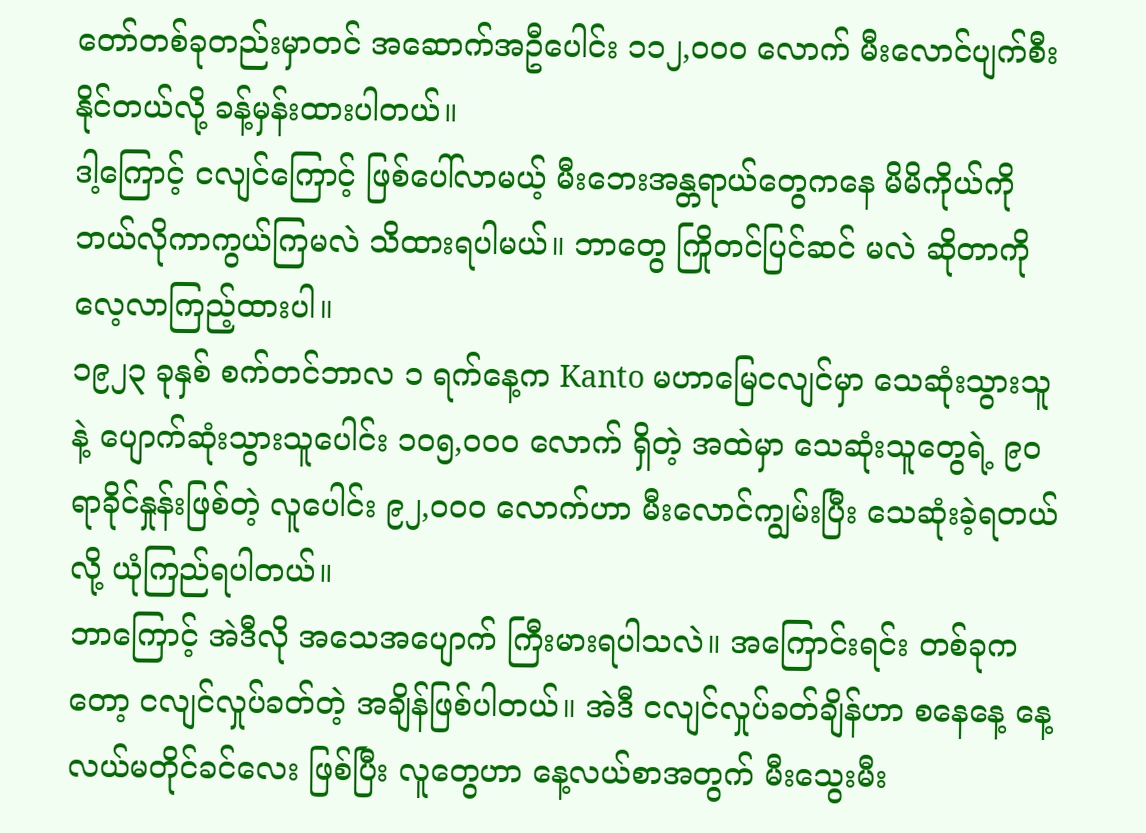တော်တစ်ခုတည်းမှာတင် အဆောက်အဦပေါင်း ၁၁၂,၀၀၀ လောက် မီးလောင်ပျက်စီးနိုင်တယ်လို့ ခန့်မှန်းထားပါတယ်။
ဒါ့ကြောင့် ငလျင်ကြောင့် ဖြစ်ပေါ်လာမယ့် မီးဘေးအန္တရာယ်တွေကနေ မိမိကိုယ်ကို ဘယ်လိုကာကွယ်ကြမလဲ သိထားရပါမယ်။ ဘာတွေ ကြိုတင်ပြင်ဆင် မလဲ ဆိုတာကို လေ့လာကြည့်ထားပါ။
၁၉၂၃ ခုနှစ် စက်တင်ဘာလ ၁ ရက်နေ့က Kanto မဟာမြေငလျင်မှာ သေဆုံးသွားသူနဲ့ ပျောက်ဆုံးသွားသူပေါင်း ၁၀၅,၀၀၀ လောက် ရှိတဲ့ အထဲမှာ သေဆုံးသူတွေရဲ့ ၉၀ ရာခိုင်နှုန်းဖြစ်တဲ့ လူပေါင်း ၉၂,၀၀၀ လောက်ဟာ မီးလောင်ကျွမ်းပြီး သေဆုံးခဲ့ရတယ်လို့ ယုံကြည်ရပါတယ်။
ဘာကြောင့် အဲဒီလို အသေအပျောက် ကြီးမားရပါသလဲ။ အကြောင်းရင်း တစ်ခုကတော့ ငလျင်လှုပ်ခတ်တဲ့ အချိန်ဖြစ်ပါတယ်။ အဲဒီ ငလျင်လှုပ်ခတ်ချိန်ဟာ စနေနေ့ နေ့လယ်မတိုင်ခင်လေး ဖြစ်ပြီး လူတွေဟာ နေ့လယ်စာအတွက် မီးသွေးမီး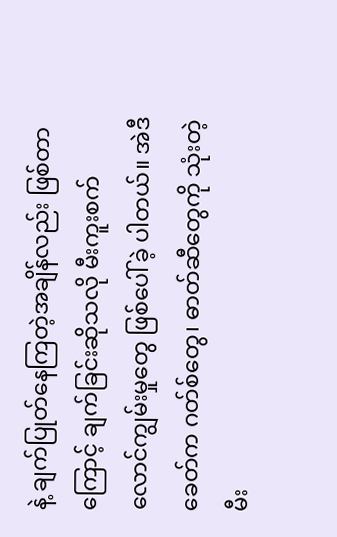နဲ့ ချက်ပြုတ်နေကြတဲ့အချိန်လည်း ဖြစ်တာကြောင့် ချက်ခြင်းဆိုသလို မီးကူးစက် လောင်ကျွမ်းမှုတွေ ဖြစ်ပေါ်ခဲ့ ပါတယ်။ အဲဒီခေတ်က ဂတ်စ်တွေ၊ ဓာတ်ဆီတွေကို သုံးတဲ့ မီး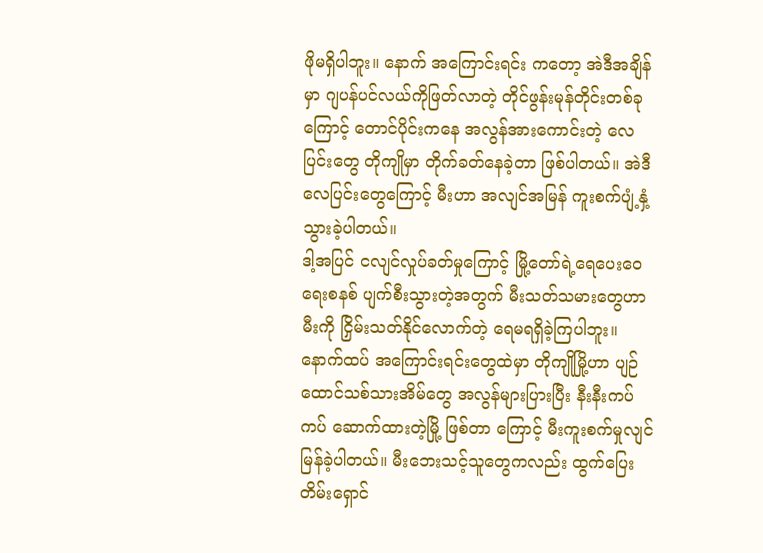ဖိုမရှိပါဘူး။ နောက် အကြောင်းရင်း ကတော့ အဲဒီအချိန်မှာ ဂျပန်ပင်လယ်ကိုဖြတ်လာတဲ့ တိုင်ဖွန်းမုန်တိုင်းတစ်ခုကြောင့် တောင်ပိုင်းကနေ အလွန်အားကောင်းတဲ့ လေပြင်းတွေ တိုကျိုမှာ တိုက်ခတ်နေခဲ့တာ ဖြစ်ပါတယ်။ အဲဒီ လေပြင်းတွေကြောင့် မီးဟာ အလျင်အမြန် ကူးစက်ပျံ့နှံ့သွားခဲ့ပါတယ်။
ဒါ့အပြင် ငလျင်လှုပ်ခတ်မှုကြောင့် မြို့တော်ရဲ့ရေပေးဝေရေးစနစ် ပျက်စီးသွားတဲ့အတွက် မီးသတ်သမားတွေဟာ မီးကို ငြှိမ်းသတ်နိုင်လောက်တဲ့ ရေမရရှိခဲ့ကြပါဘူး။ နောက်ထပ် အကြောင်းရင်းတွေထဲမှာ တိုကျိုမြို့ဟာ ပျဉ်ထောင်သစ်သားအိမ်တွေ အလွန်များပြားပြီး နီးနီးကပ်ကပ် ဆောက်ထားတဲ့မြို့ ဖြစ်တာ ကြောင့် မီးကူးစက်မှုလျင်မြန်ခဲ့ပါတယ်။ မီးဘေးသင့်သူတွေကလည်း ထွက်ပြေးတိမ်းရှောင်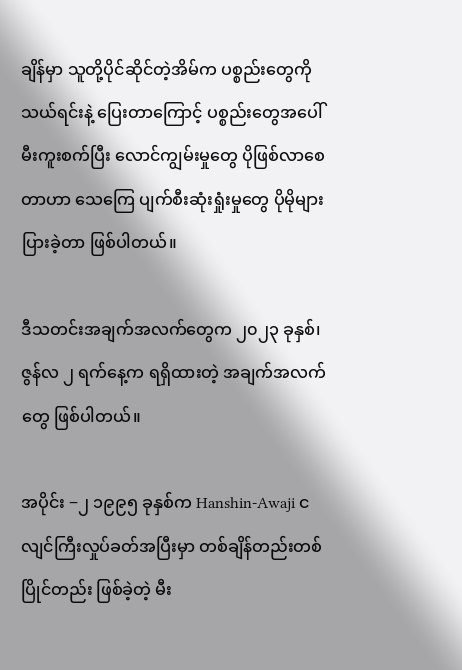ချိန်မှာ သူတို့ပိုင်ဆိုင်တဲ့အိမ်က ပစ္စည်းတွေကို သယ်ရင်းနဲ့ ပြေးတာကြောင့် ပစ္စည်းတွေအပေါ် မီးကူးစက်ပြီး လောင်ကျွမ်းမှုတွေ ပိုဖြစ်လာစေတာဟာ သေကြေ ပျက်စီးဆုံးရှုံးမှုတွေ ပိုမိုများပြားခဲ့တာ ဖြစ်ပါတယ်။

ဒီသတင်းအချက်အလက်တွေက ၂၀၂၃ ခုနှစ်၊ ဇွန်လ ၂ ရက်နေ့က ရရှိထားတဲ့ အချက်အလက်တွေ ဖြစ်ပါတယ်။

အပိုင်း −၂ ၁၉၉၅ ခုနှစ်က Hanshin-Awaji ငလျင်ကြီးလှုပ်ခတ်အပြီးမှာ တစ်ချိန်တည်းတစ်ပြိုင်တည်း ဖြစ်ခဲ့တဲ့ မီး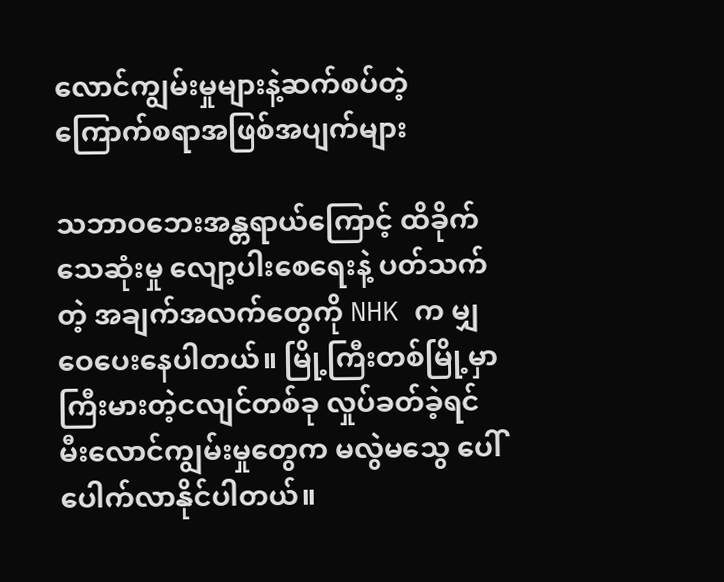လောင်ကျွမ်းမှုများနဲ့ဆက်စပ်တဲ့ ကြောက်စရာအဖြစ်အပျက်များ

သဘာဝဘေးအန္တရာယ်ကြောင့် ထိခိုက်သေဆုံးမှု လျော့ပါးစေရေးနဲ့ ပတ်သက်တဲ့ အချက်အလက်တွေကို NHK က မျှဝေပေးနေပါတယ်။ မြို့ကြီးတစ်မြို့မှာ ကြီးမားတဲ့ငလျင်တစ်ခု လှုပ်ခတ်ခဲ့ရင် မီးလောင်ကျွမ်းမှုတွေက မလွဲမသွေ ပေါ်ပေါက်လာနိုင်ပါတယ်။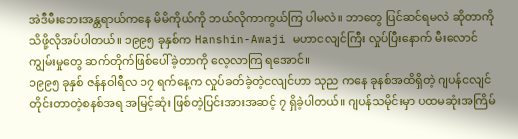အဲဒီမီးဘေးအန္တရာယ်ကနေ မိမိကိုယ်ကို ဘယ်လိုကာကွယ်ကြ ပါမလဲ။ ဘာတွေ ပြင်ဆင်ရမလဲ ဆိုတာကို သိဖို့လိုအပ်ပါတယ်။ ၁၉၉၅ ခုနှစ်က Hanshin-Awaji မဟာငလျင်ကြီး လှုပ်ပြီးနောက် မီးလောင်ကျွမ်းမှုတွေ ဆက်တိုက်ဖြစ်ပေါ်ခဲ့တာကို လေ့လာကြ ရအောင်။
၁၉၉၅ ခုနှစ် ဇန်နဝါရီလ ၁၇ ရက်နေ့က လှုပ်ခတ်ခဲ့တဲ့ငလျင်ဟာ သုည ကနေ ခုနစ်အထိရှိတဲ့ ဂျပန်ငလျင်တိုင်းတာတဲ့စနစ်အရ အမြင့်ဆုံး ဖြစ်တဲ့ပြင်းအားအဆင့် ၇ ရှိခဲ့ပါတယ်။ ဂျပန်သမိုင်းမှာ ပထမဆုံးအကြိမ်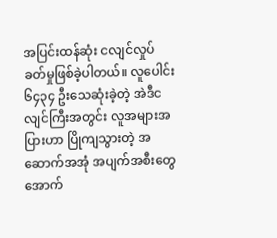အပြင်းထန်ဆုံး ငလျင်လှုပ်ခတ်မှုဖြစ်ခဲ့ပါတယ်။ လူပေါင်း ၆၄၃၄ ဦးသေဆုံးခဲ့တဲ့ အဲဒီငလျင်ကြီးအတွင်း လူအများအပြားဟာ ပြိုကျသွားတဲ့ အဆောက်အအုံ အပျက်အစီးတွေအောက်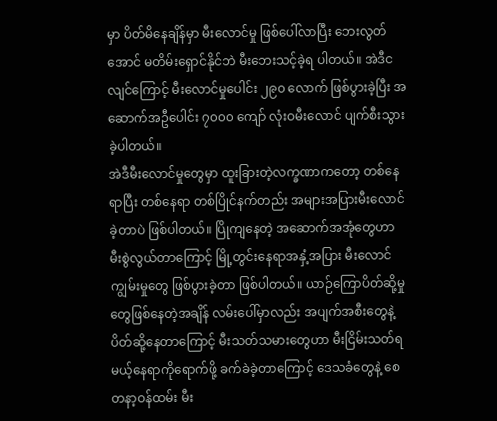မှာ ပိတ်မိနေချိန်မှာ မီးလောင်မှု ဖြစ်ပေါ်လာပြီး ဘေးလွတ်အောင် မတိမ်းရှောင်နိုင်ဘဲ မီးဘေးသင့်ခဲ့ရ ပါတယ်။ အဲဒီငလျင်ကြောင့် မီးလောင်မှုပေါင်း ၂၉၀ လောက် ဖြစ်ပွားခဲ့ပြီး အဆောက်အဦပေါင်း ၇၀၀၀ ကျော် လုံးဝမီးလောင် ပျက်စီးသွားခဲ့ပါတယ်။
အဲဒီမီးလောင်မှုတွေမှာ ထူးခြားတဲ့လက္ခဏာကတော့ တစ်နေရာပြီး တစ်နေရာ တစ်ပြိုင်နက်တည်း အများအပြားမီးလောင်ခဲ့တာပဲ ဖြစ်ပါတယ်။ ပြိုကျနေတဲ့ အဆောက်အအုံတွေဟာ မီးစွဲလွယ်တာကြောင့် မြို့တွင်းနေရာအနှံ့အပြား မီးလောင်ကျွမ်းမှုတွေ ဖြစ်ပွားခဲ့တာ ဖြစ်ပါတယ်။ ယာဉ်ကြောပိတ်ဆို့မှုတွေဖြစ်နေတဲ့အချိန် လမ်းပေါ်မှာလည်း အပျက်အစီးတွေနဲ့ ပိတ်ဆို့နေတာကြောင့် မီးသတ်သမားတွေဟာ မီးငြိမ်းသတ်ရမယ့်နေရာကိုရောက်ဖို့ ခက်ခဲခဲ့တာကြောင့် ဒေသခံတွေနဲ့ စေတနာ့ဝန်ထမ်း မီး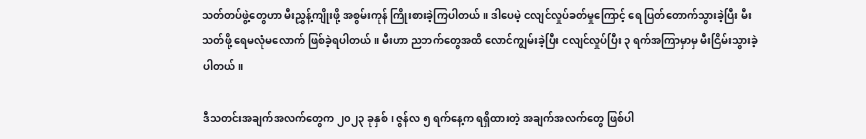သတ်တပ်ဖွဲ့တွေဟာ မီးညွှန့်ကျိုးဖို့ အစွမ်းကုန် ကြိုးစားခဲ့ကြပါတယ်။ ဒါပေမဲ့ ငလျင်လှုပ်ခတ်မှုကြောင့် ရေ ပြတ်တောက်သွားခဲ့ပြီး မီးသတ်ဖို့ ရေမလုံမလောက် ဖြစ်ခဲ့ရပါတယ်။ မီးဟာ ညဘက်တွေအထိ လောင်ကျွမ်းခဲ့ပြီး ငလျင်လှုပ်ပြီး ၃ ရက်အကြာမှာမှ မီးငြိမ်းသွားခဲ့ပါတယ်။

ဒီသတင်းအချက်အလက်တွေက ၂၀၂၃ ခုနှစ်၊ ဇွန်လ ၅ ရက်နေ့က ရရှိထားတဲ့ အချက်အလက်တွေ ဖြစ်ပါ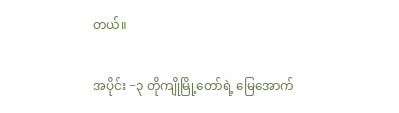တယ်။

အပိုင်း −၃ တိုကျိုမြို့တော်ရဲ့ မြေအောက်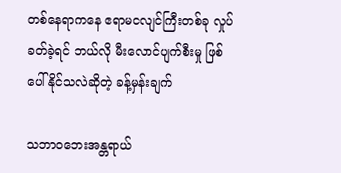တစ်နေရာကနေ ဧရာမငလျင်ကြီးတစ်ခု လှုပ်ခတ်ခဲ့ရင် ဘယ်လို မီးလောင်ပျက်စီးမှု ဖြစ်ပေါ်နိုင်သလဲဆိုတဲ့ ခန့်မှန်းချက်

သဘာဝဘေးအန္တရာယ်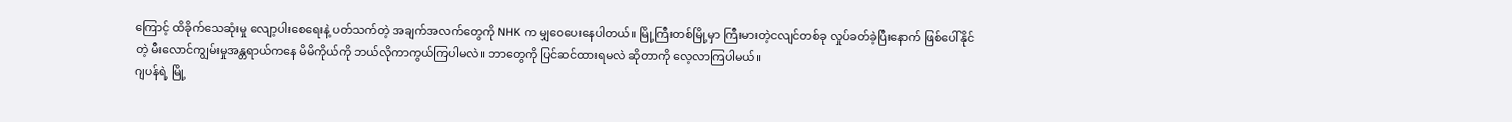ကြောင့် ထိခိုက်သေဆုံးမှု လျော့ပါးစေရေးနဲ့ ပတ်သက်တဲ့ အချက်အလက်တွေကို NHK က မျှဝေပေးနေပါတယ်။ မြို့ကြီးတစ်မြို့မှာ ကြီးမားတဲ့ငလျင်တစ်ခု လှုပ်ခတ်ခဲ့ပြီးနောက် ဖြစ်ပေါ်နိုင်တဲ့ မီးလောင်ကျွမ်းမှုအန္တရာယ်ကနေ မိမိကိုယ်ကို ဘယ်လိုကာကွယ်ကြပါမလဲ။ ဘာတွေကို ပြင်ဆင်ထားရမလဲ ဆိုတာကို လေ့လာကြပါမယ်။
ဂျပန်ရဲ့ မြို့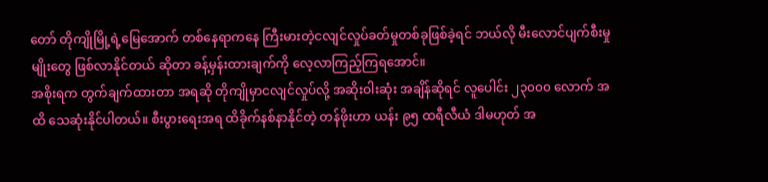တော် တိုကျိုမြို့ရဲ့မြေအောက် တစ်နေရာကနေ ကြီးမားတဲ့ငလျင်လှုပ်ခတ်မှုတစ်ခုဖြစ်ခဲ့ရင် ဘယ်လို မီးလောင်ပျက်စီးမှုမျိုးတွေ ဖြစ်လာနိုင်တယ် ဆိုတာ ခန့်မှန်းထားချက်ကို လေ့လာကြည့်ကြရအောင်။
အစိုးရက တွက်ချက်ထားတာ အရဆို တိုကျိုမှာငလျင်လှုပ်လို့ အဆိုးဝါးဆုံး အချိန်ဆိုရင် လူပေါင်း ၂၃၀၀၀ လောက် အထိ သေဆုံးနိုင်ပါတယ်။ စီးပွားရေးအရ ထိခိုက်နစ်နာနိုင်တဲ့ တန်ဖိုးဟာ ယန်း ၉၅ ထရီလီယံ ဒါမဟုတ် အ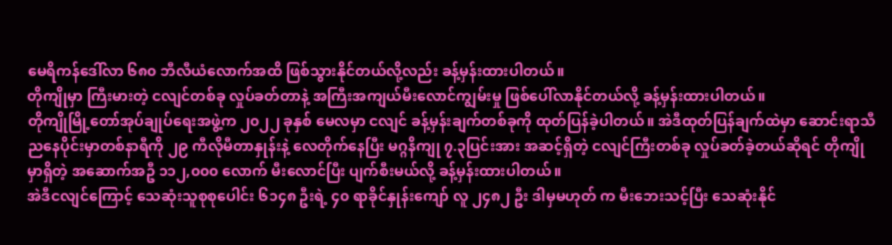မေရိကန်ဒေါ်လာ ၆၈၀ ဘီလီယံလောက်အထိ ဖြစ်သွားနိုင်တယ်လို့လည်း ခန့်မှန်းထားပါတယ်။
တိုကျိုမှာ ကြီးမားတဲ့ ငလျင်တစ်ခု လှုပ်ခတ်တာနဲ့ အကြီးအကျယ်မီးလောင်ကျွမ်းမှု ဖြစ်ပေါ်လာနိုင်တယ်လို့ ခန့်မှန်းထားပါတယ်။
တိုကျိုမြို့တော်အုပ်ချုပ်ရေးအဖွဲ့က ၂၀၂၂ ခုနှစ် မေလမှာ ငလျင် ခန့်မှန်းချက်တစ်ခုကို ထုတ်ပြန်ခဲ့ပါတယ်။ အဲဒီထုတ်ပြန်ချက်ထဲမှာ ဆောင်းရာသီညနေပိုင်းမှာတစ်နာရီကို ၂၉ ကီလိုမီတာနှုန်းနဲ့ လေတိုက်နေပြီး မဂ္ဂနိကျု ၇.၃ပြင်းအား အဆင့်ရှိတဲ့ ငလျင်ကြီးတစ်ခု လှုပ်ခတ်ခဲ့တယ်ဆိုရင် တိုကျိုမှာရှိတဲ့ အဆောက်အဦ ၁၁၂,၀၀၀ လောက် မီးလောင်ပြီး ပျက်စီးမယ်လို့ ခန့်မှန်းထားပါတယ်။
အဲဒီငလျင်ကြောင့် သေဆုံးသူစုစုပေါင်း ၆၁၄၈ ဦးရဲ့ ၄၀ ရာခိုင်နှုန်းကျော် လူ ၂၄၈၂ ဦး ဒါမှမဟုတ် က မီးဘေးသင့်ပြီး သေဆုံးနိုင်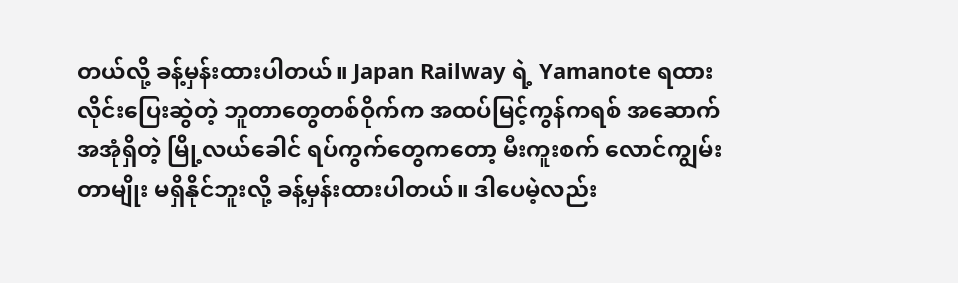တယ်လို့ ခန့်မှန်းထားပါတယ်။ Japan Railway ရဲ့ Yamanote ရထားလိုင်းပြေးဆွဲတဲ့ ဘူတာတွေတစ်ဝိုက်က အထပ်မြင့်ကွန်ကရစ် အဆောက်အအုံရှိတဲ့ မြို့လယ်ခေါင် ရပ်ကွက်တွေကတော့ မီးကူးစက် လောင်ကျွမ်းတာမျိုး မရှိနိုင်ဘူးလို့ ခန့်မှန်းထားပါတယ်။ ဒါပေမဲ့လည်း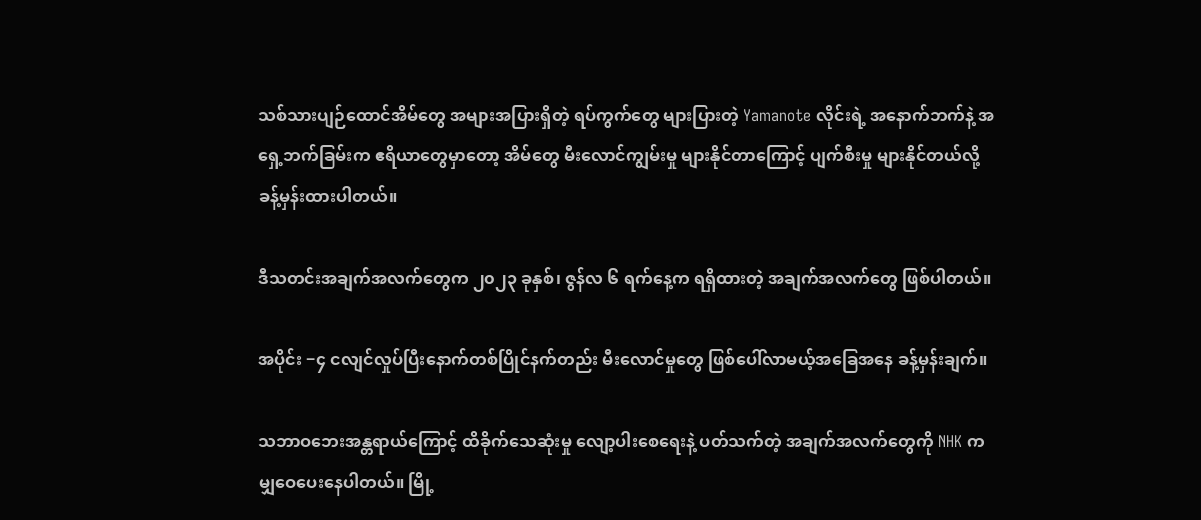သစ်သားပျဉ်ထောင်အိမ်တွေ အများအပြားရှိတဲ့ ရပ်ကွက်တွေ များပြားတဲ့ Yamanote လိုင်းရဲ့ အနောက်ဘက်နဲ့ အရှေ့ဘက်ခြမ်းက ဧရိယာတွေမှာတော့ အိမ်တွေ မီးလောင်ကျွမ်းမှု များနိုင်တာကြောင့် ပျက်စီးမှု များနိုင်တယ်လို့ ခန့်မှန်းထားပါတယ်။

ဒီသတင်းအချက်အလက်တွေက ၂၀၂၃ ခုနှစ်၊ ဇွန်လ ၆ ရက်နေ့က ရရှိထားတဲ့ အချက်အလက်တွေ ဖြစ်ပါတယ်။

အပိုင်း −၄ ငလျင်လှုပ်ပြီးနောက်တစ်ပြိုင်နက်တည်း မီးလောင်မှုတွေ ဖြစ်ပေါ်လာမယ့်အခြေအနေ ခန့်မှန်းချက်။

သဘာဝဘေးအန္တရာယ်ကြောင့် ထိခိုက်သေဆုံးမှု လျော့ပါးစေရေးနဲ့ ပတ်သက်တဲ့ အချက်အလက်တွေကို NHK က မျှဝေပေးနေပါတယ်။ မြို့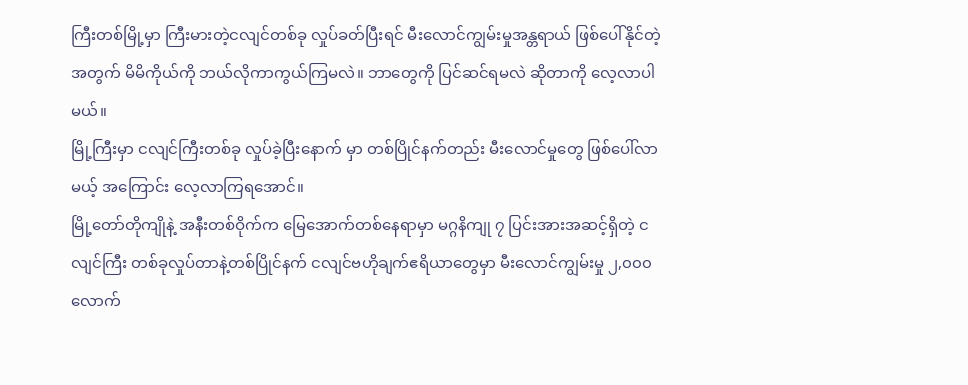ကြီးတစ်မြို့မှာ ကြီးမားတဲ့ငလျင်တစ်ခု လှုပ်ခတ်ပြီးရင် မီးလောင်ကျွမ်းမှုအန္တရာယ် ဖြစ်ပေါ်နိုင်တဲ့အတွက် မိမိကိုယ်ကို ဘယ်လိုကာကွယ်ကြမလဲ။ ဘာတွေကို ပြင်ဆင်ရမလဲ ဆိုတာကို လေ့လာပါမယ်။
မြို့ကြီးမှာ ငလျင်ကြီးတစ်ခု လှုပ်ခဲ့ပြီးနောက် မှာ တစ်ပြိုင်နက်တည်း မီးလောင်မှုတွေ ဖြစ်ပေါ်လာမယ့် အကြောင်း လေ့လာကြရအောင်။
မြို့တော်တိုကျိုနဲ့ အနီးတစ်ဝိုက်က မြေအောက်တစ်နေရာမှာ မဂ္ဂနိကျု ၇ ပြင်းအားအဆင့်ရှိတဲ့ ငလျင်ကြီး တစ်ခုလှုပ်တာနဲ့တစ်ပြိုင်နက် ငလျင်ဗဟိုချက်ဧရိယာတွေမှာ မီးလောင်ကျွမ်းမှု ၂,၀၀၀ လောက်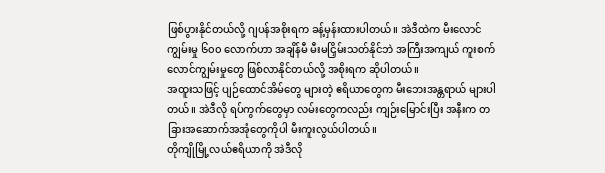ဖြစ်ပွားနိုင်တယ်လို့ ဂျပန်အစိုးရက ခန့်မှန်းထားပါတယ်။ အဲဒီထဲက မီးလောင်ကျွမ်းမှု ၆၀၀ လောက်ဟာ အချိန်မီ မီးမငြှိမ်းသတ်နိုင်ဘဲ အကြီးအကျယ် ကူးစက်လောင်ကျွမ်းမှုတွေ ဖြစ်လာနိုင်တယ်လို့ အစိုးရက ဆိုပါတယ်။
အထူးသဖြင့် ပျဉ်ထောင်အိမ်တွေ များတဲ့ ဧရိယာတွေက မီးဘေးအန္တရာယ် များပါတယ်။ အဲဒီလို ရပ်ကွက်တွေမှာ လမ်းတွေကလည်း ကျဉ်းမြောင်းပြီး အနီးက တခြားအဆောက်အအုံတွေကိုပါ မီးကူးလွယ်ပါတယ်။
တိုကျိုမြို့လယ်ဧရိယာကို အဲဒီလို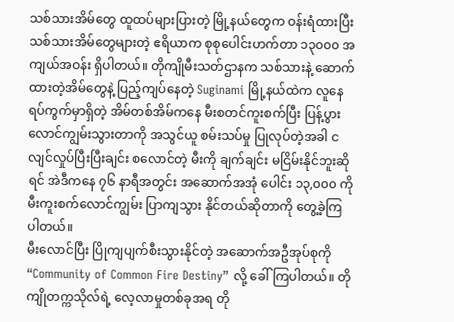သစ်သားအိမ်တွေ ထူထပ်များပြားတဲ့ မြို့နယ်တွေက ဝန်းရံထားပြီး သစ်သားအိမ်တွေများတဲ့ ဧရိယာက စုစုပေါင်းဟက်တာ ၁၃၀၀၀ အကျယ်အဝန်း ရှိပါတယ်။ တိုကျိုမီးသတ်ဌာနက သစ်သားနဲ့ ဆောက်ထားတဲ့အိမ်တွေနဲ့ ပြည့်ကျပ်နေတဲ့ Suginami မြို့နယ်ထဲက လူနေရပ်ကွက်မှာရှိတဲ့ အိမ်တစ်အိမ်ကနေ မီးစတင်ကူးစက်ပြီး ပြန့်ပွားလောင်ကျွမ်းသွားတာကို အသွင်ယူ စမ်းသပ်မှု ပြုလုပ်တဲ့အခါ ငလျင်လှုပ်ပြီးပြီးချင်း စလောင်တဲ့ မီးကို ချက်ချင်း မငြိမ်းနိုင်ဘူးဆိုရင် အဲဒီကနေ ၇၆ နာရီအတွင်း အဆောက်အအုံ ပေါင်း ၁၃,၀၀၀ ကို မီးကူးစက်လောင်ကျွမ်း ပြာကျသွား နိုင်တယ်ဆိုတာကို တွေ့ခဲ့ကြပါတယ်။
မီးလောင်ပြီး ပြိုကျပျက်စီးသွားနိုင်တဲ့ အဆောက်အဦအုပ်စုကို “Community of Common Fire Destiny” လို့ ခေါ်ကြပါတယ်။ တိုကျိုတက္ကသိုလ်ရဲ့ လေ့လာမှုတစ်ခုအရ တို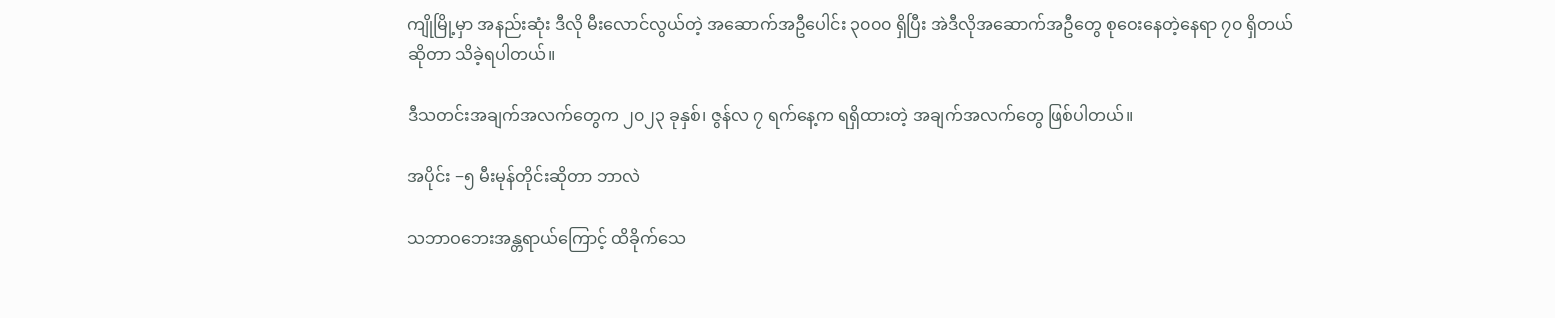ကျိုမြို့မှာ အနည်းဆုံး ဒီလို မီးလောင်လွယ်တဲ့ အဆောက်အဦပေါင်း ၃၀၀၀ ရှိပြီး အဲဒီလိုအဆောက်အဦတွေ စုဝေးနေတဲ့နေရာ ၇၀ ရှိတယ်ဆိုတာ သိခဲ့ရပါတယ်။

ဒီသတင်းအချက်အလက်တွေက ၂၀၂၃ ခုနှစ်၊ ဇွန်လ ၇ ရက်နေ့က ရရှိထားတဲ့ အချက်အလက်တွေ ဖြစ်ပါတယ်။

အပိုင်း −၅ မီးမုန်တိုင်းဆိုတာ ဘာလဲ

သဘာဝဘေးအန္တရာယ်ကြောင့် ထိခိုက်သေ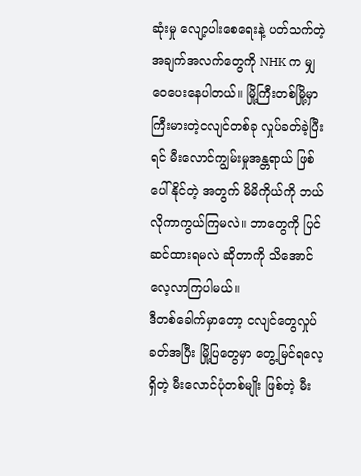ဆုံးမှု လျော့ပါးစေရေးနဲ့ ပတ်သက်တဲ့ အချက်အလက်တွေကို NHK က မျှဝေပေးနေပါတယ်။ မြို့ကြီးတစ်မြို့မှာ ကြီးမားတဲ့ငလျင်တစ်ခု လှုပ်ခတ်ခဲ့ပြီးရင် မီးလောင်ကျွမ်းမှုအန္တရာယ် ဖြစ်ပေါ်နိုင်တဲ့ အတွက် မိမိကိုယ်ကို ဘယ်လိုကာကွယ်ကြမလဲ။ ဘာတွေကို ပြင်ဆင်ထားရမလဲ ဆိုတာကို သိအောင် လေ့လာကြပါမယ်။
ဒီတစ်ခေါက်မှာတော့ ငလျင်တွေလှုပ်ခတ်အပြီး မြို့ပြတွေမှာ တွေ့မြင်ရလေ့ရှိတဲ့ မီးလောင်ပုံတစ်မျိုး ဖြစ်တဲ့ မီး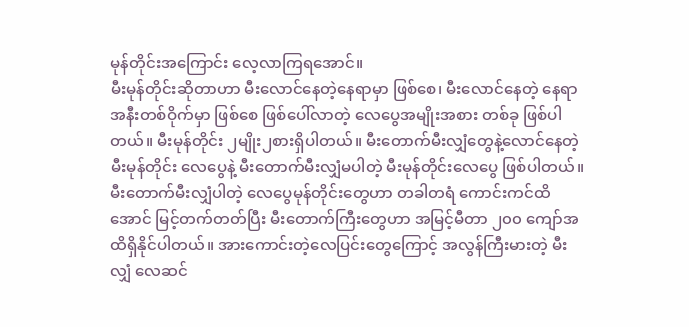မုန်တိုင်းအကြောင်း လေ့လာကြရအောင်။
မီးမုန်တိုင်းဆိုတာဟာ မီးလောင်နေတဲ့နေရာမှာ ဖြစ်စေ၊ မီးလောင်နေတဲ့ နေရာအနီးတစ်ဝိုက်မှာ ဖြစ်စေ ဖြစ်ပေါ်လာတဲ့ လေပွေအမျိုးအစား တစ်ခု ဖြစ်ပါတယ်။ မီးမုန်တိုင်း ၂မျိုး၂စားရှိပါတယ်။ မီးတောက်မီးလျှံတွေနဲ့လောင်နေတဲ့မီးမုန်တိုင်း လေပွေနဲ့ မီးတောက်မီးလျှံမပါတဲ့ မီးမုန်တိုင်းလေပွေ ဖြစ်ပါတယ်။
မီးတောက်မီးလျှံပါတဲ့ လေပွေမုန်တိုင်းတွေဟာ တခါတရံ ကောင်းကင်ထိအောင် မြင့်တက်တတ်ပြီး မီးတောက်ကြီးတွေဟာ အမြင့်မီတာ ၂၀၀ ကျော်အထိရှိနိုင်ပါတယ်။ အားကောင်းတဲ့လေပြင်းတွေကြောင့် အလွန်ကြီးမားတဲ့ မီးလျှံ လေဆင်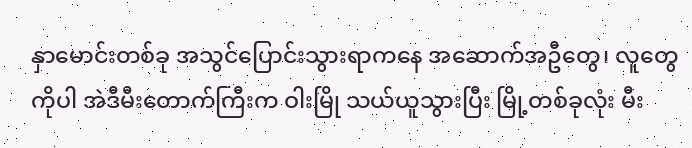နှာမောင်းတစ်ခု အသွင်ပြောင်းသွားရာကနေ အဆောက်အဦတွေ၊ လူတွေကိုပါ အဲဒီမီးတောက်ကြီးက ဝါးမြို သယ်ယူသွားပြီး မြို့တစ်ခုလုံး မီး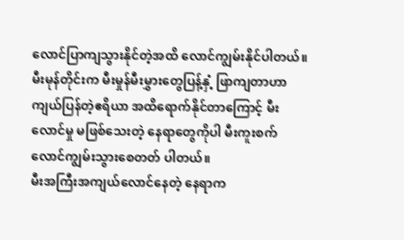လောင်ပြာကျသွားနိုင်တဲ့အထိ လောင်ကျွမ်းနိုင်ပါတယ်။ မီးမုန်တိုင်းက မီးမှုန်မီးမွှားတွေပြန့်နှံ့ ဖြာကျတာဟာ ကျယ်ပြန်တဲ့ဧရိယာ အထိရောက်နိုင်တာကြောင့် မီးလောင်မှု မဖြစ်သေးတဲ့ နေရာတွေကိုပါ မီးကူးစက်လောင်ကျွမ်းသွားစေတတ် ပါတယ်။
မီးအကြီးအကျယ်လောင်နေတဲ့ နေရာက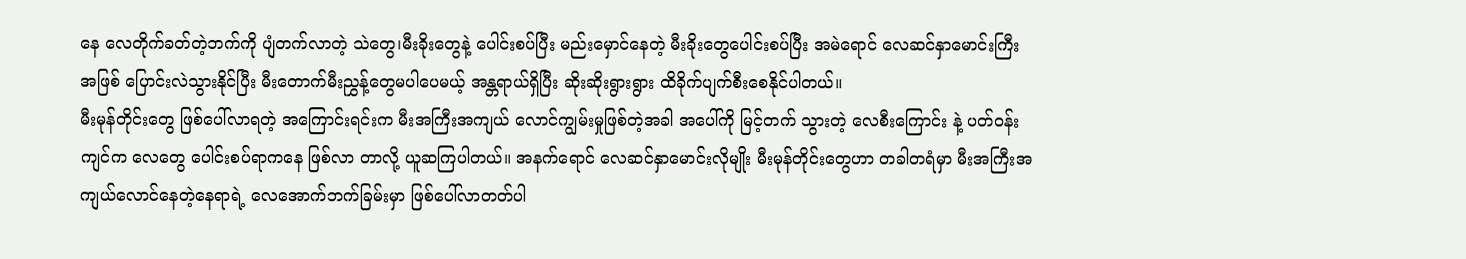နေ လေတိုက်ခတ်တဲ့ဘက်ကို ပျံတက်လာတဲ့ သဲတွေ၊မီးခိုးတွေနဲ့ ပေါင်းစပ်ပြီး မည်းမှောင်နေတဲ့ မီးခိုးတွေပေါင်းစပ်ပြီး အမဲရောင် လေဆင်နှာမောင်းကြီးအဖြစ် ပြောင်းလဲသွားနိုင်ပြီး မီးတောက်မီးညွှန့်တွေမပါပေမယ့် အန္တရာယ်ရှိပြီး ဆိုးဆိုးရွားရွား ထိခိုက်ပျက်စီးစေနိုင်ပါတယ်။
မီးမုန်တိုင်းတွေ ဖြစ်ပေါ်လာရတဲ့ အကြောင်းရင်းက မီးအကြီးအကျယ် လောင်ကျွမ်းမှုဖြစ်တဲ့အခါ အပေါ်ကို မြင့်တက် သွားတဲ့ လေစီးကြောင်း နဲ့ ပတ်ဝန်းကျင်က လေတွေ ပေါင်းစပ်ရာကနေ ဖြစ်လာ တာလို့ ယူဆကြပါတယ်။ အနက်ရောင် လေဆင်နှာမောင်းလိုမျိုး မီးမုန်တိုင်းတွေဟာ တခါတရံမှာ မီးအကြီးအကျယ်လောင်နေတဲ့နေရာရဲ့ လေအောက်ဘက်ခြမ်းမှာ ဖြစ်ပေါ်လာတတ်ပါ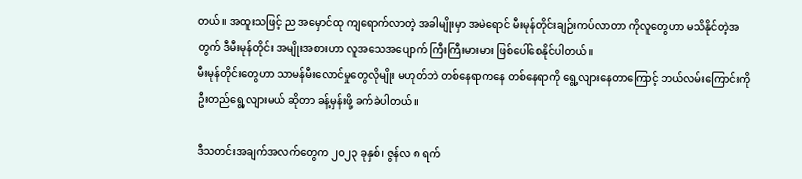တယ်။ အထူးသဖြင့် ည အမှောင်ထု ကျရောက်လာတဲ့ အခါမျိုးမှာ အမဲရောင် မီးမုန်တိုင်းချဉ်းကပ်လာတာ ကိုလူတွေဟာ မသိနိုင်တဲ့အတွက် ဒီမီးမုန်တိုင်း အမျိုးအစားဟာ လူအသေအပျောက် ကြီးကြီးမားမား ဖြစ်ပေါ်စေနိုင်ပါတယ်။
မီးမုန်တိုင်းတွေဟာ သာမန်မီးလောင်မှုတွေလိုမျိုး မဟုတ်ဘဲ တစ်နေရာကနေ တစ်နေရာကို ရွေ့လျားနေတာကြောင့် ဘယ်လမ်းကြောင်းကို ဦးတည်ရွေ့လျားမယ် ဆိုတာ ခန့်မှန်းဖို့ ခက်ခဲပါတယ်။

ဒီသတင်းအချက်အလက်တွေက ၂၀၂၃ ခုနှစ်၊ ဇွန်လ ၈ ရက်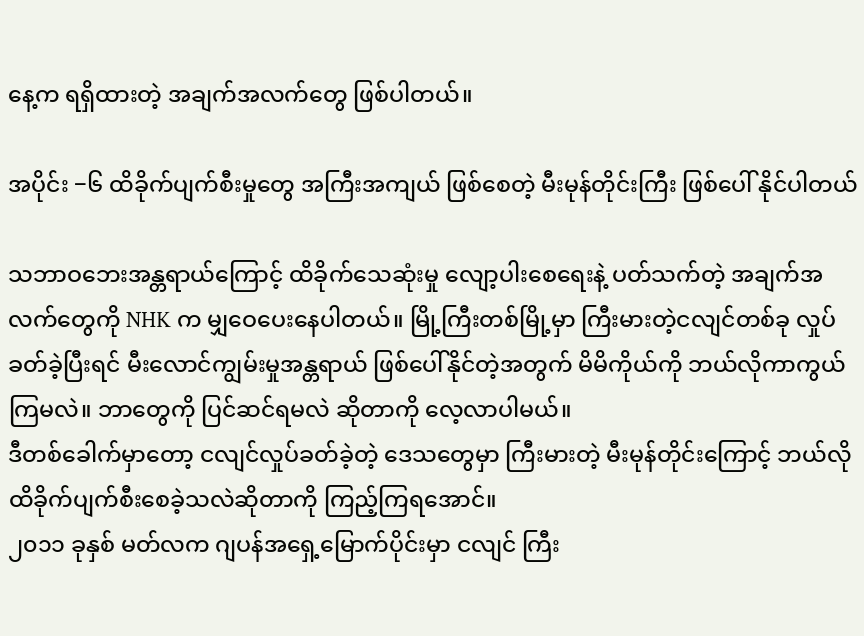နေ့က ရရှိထားတဲ့ အချက်အလက်တွေ ဖြစ်ပါတယ်။

အပိုင်း −၆ ထိခိုက်ပျက်စီးမှုတွေ အကြီးအကျယ် ဖြစ်စေတဲ့ မီးမုန်တိုင်းကြီး ဖြစ်ပေါ် နိုင်ပါတယ်

သဘာဝဘေးအန္တရာယ်ကြောင့် ထိခိုက်သေဆုံးမှု လျော့ပါးစေရေးနဲ့ ပတ်သက်တဲ့ အချက်အလက်တွေကို NHK က မျှဝေပေးနေပါတယ်။ မြို့ကြီးတစ်မြို့မှာ ကြီးမားတဲ့ငလျင်တစ်ခု လှုပ်ခတ်ခဲ့ပြီးရင် မီးလောင်ကျွမ်းမှုအန္တရာယ် ဖြစ်ပေါ်နိုင်တဲ့အတွက် မိမိကိုယ်ကို ဘယ်လိုကာကွယ်ကြမလဲ။ ဘာတွေကို ပြင်ဆင်ရမလဲ ဆိုတာကို လေ့လာပါမယ်။
ဒီတစ်ခေါက်မှာတော့ ငလျင်လှုပ်ခတ်ခဲ့တဲ့ ဒေသတွေမှာ ကြီးမားတဲ့ မီးမုန်တိုင်းကြောင့် ဘယ်လို ထိခိုက်ပျက်စီးစေခဲ့သလဲဆိုတာကို ကြည့်ကြရအောင်။
၂၀၁၁ ခုနှစ် မတ်လက ဂျပန်အရှေ့မြောက်ပိုင်းမှာ ငလျင် ကြီး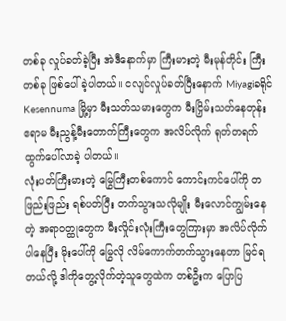တစ်ခု လှုပ်ခတ်ခဲ့ပြီး အဲဒီနောက်မှာ ကြီးမားတဲ့ မီးမုန်တိုင်း ကြီးတစ်ခု ဖြစ်ပေါ်ခဲ့ပါတယ်။ ငလျင်လှုပ်ခတ်ပြီးနောက် Miyagiခရိုင် Kesennuma မြို့မှာ မီးသတ်သမားတွေက မီးငြှိမ်းသတ်နေတုန်း ဧရာမ မီးညွန့်မီးတောက်ကြီးတွေက အလိပ်လိုက် ရုတ်တရက် ထွက်ပေါ်လာခဲ့ ပါတယ်။
လုံးပတ်ကြီးမားတဲ့ မြွေကြီးတစ်ကောင် ကောင်းကင်ပေါ်ကို တဖြည်းဖြည်း ရစ်ပတ်ပြီး တက်သွားသလိုမျိုး မီးလောင်ကျွမ်းနေတဲ့ အရာဝတ္ထုတွေက မီးလှိုင်းလုံးကြီးတွေကြားမှာ အလိပ်လိုက် ပါနေပြီး မိုးပေါ်ကို မြွေလို လိမ်ကောက်တက်သွားနေတာ မြင်ရတယ်လို့ ဒါကိုတွေ့လိုက်တဲ့သူတွေထဲက တစ်ဦးက ပြောပြ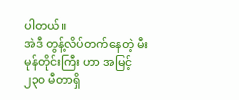ပါတယ်။
အဲဒီ တွန့်လိပ်တက်နေတဲ့ မီးမုန်တိုင်းကြီး ဟာ အမြင့် ၂၃၀ မီတာရှိ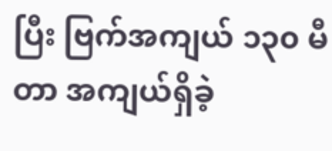ပြီး ဗြက်အကျယ် ၁၃၀ မီတာ အကျယ်ရှိခဲ့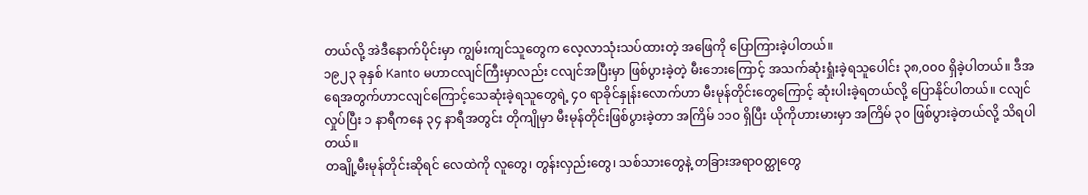တယ်လို့ အဲဒီနောက်ပိုင်းမှာ ကျွမ်းကျင်သူတွေက လေ့လာသုံးသပ်ထားတဲ့ အဖြေကို ပြောကြားခဲ့ပါတယ်။
၁၉၂၃ ခုနှစ် Kanto မဟာငလျင်ကြီးမှာလည်း ငလျင်အပြီးမှာ ဖြစ်ပွားခဲ့တဲ့ မီးဘေးကြောင့် အသက်ဆုံးရှုံးခဲ့ရသူပေါင်း ၃၈,၀၀၀ ရှိခဲ့ပါတယ်။ ဒီအရေအတွက်ဟာငလျင်ကြောင့်သေဆုံးခဲ့ရသူတွေရဲ့ ၄၀ ရာခိုင်နှုန်းလောက်ဟာ မီးမုန်တိုင်းတွေကြောင့် ဆုံးပါးခဲ့ရတယ်လို့ ပြောနိုင်ပါတယ်။ ငလျင်လှုပ်ပြီး ၁ နာရီကနေ ၃၄ နာရီအတွင်း တိုကျိုမှာ မီးမုန်တိုင်းဖြစ်ပွားခဲ့တာ အကြိမ် ၁၁၀ ရှိပြီး ယိုကိုဟားမားမှာ အကြိမ် ၃၀ ဖြစ်ပွားခဲ့တယ်လို့ သိရပါတယ်။
တချို့မီးမုန်တိုင်းဆိုရင် လေထဲကို လူတွေ၊ တွန်းလှည်းတွေ၊ သစ်သားတွေနဲ့ တခြားအရာဝတ္ထုတွေ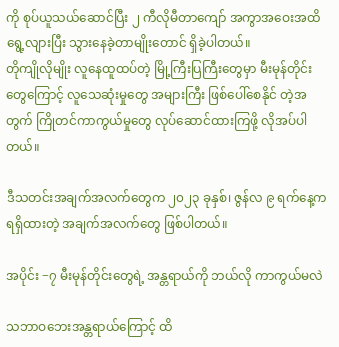ကို စုပ်ယူသယ်ဆောင်ပြီး ၂ ကီလိုမီတာကျော် အကွာအဝေးအထိ ရွေ့လျားပြီး သွားနေခဲ့တာမျိုးတောင် ရှိခဲ့ပါတယ်။
တိုကျိုလိုမျိုး လူနေထူထပ်တဲ့ မြို့ကြီးပြကြီးတွေမှာ မီးမုန်တိုင်းတွေကြောင့် လူသေဆုံးမှုတွေ အများကြီး ဖြစ်ပေါ်စေနိုင် တဲ့အတွက် ကြိုတင်ကာကွယ်မှုတွေ လုပ်ဆောင်ထားကြဖို့ လိုအပ်ပါတယ်။

ဒီသတင်းအချက်အလက်တွေက ၂၀၂၃ ခုနှစ်၊ ဇွန်လ ၉ ရက်နေ့က ရရှိထားတဲ့ အချက်အလက်တွေ ဖြစ်ပါတယ်။

အပိုင်း −၇ မီးမုန်တိုင်းတွေရဲ့ အန္တရာယ်ကို ဘယ်လို ကာကွယ်မလဲ

သဘာဝဘေးအန္တရာယ်ကြောင့် ထိ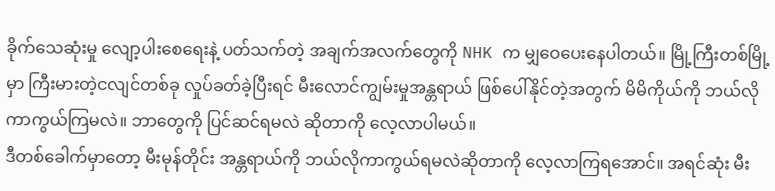ခိုက်သေဆုံးမှု လျော့ပါးစေရေးနဲ့ ပတ်သက်တဲ့ အချက်အလက်တွေကို NHK က မျှဝေပေးနေပါတယ်။ မြို့ကြီးတစ်မြို့မှာ ကြီးမားတဲ့ငလျင်တစ်ခု လှုပ်ခတ်ခဲ့ပြီးရင် မီးလောင်ကျွမ်းမှုအန္တရာယ် ဖြစ်ပေါ်နိုင်တဲ့အတွက် မိမိကိုယ်ကို ဘယ်လိုကာကွယ်ကြမလဲ။ ဘာတွေကို ပြင်ဆင်ရမလဲ ဆိုတာကို လေ့လာပါမယ်။
ဒီတစ်ခေါက်မှာတော့ မီးမုန်တိုင်း အန္တရာယ်ကို ဘယ်လိုကာကွယ်ရမလဲဆိုတာကို လေ့လာကြရအောင်။ အရင်ဆုံး မီး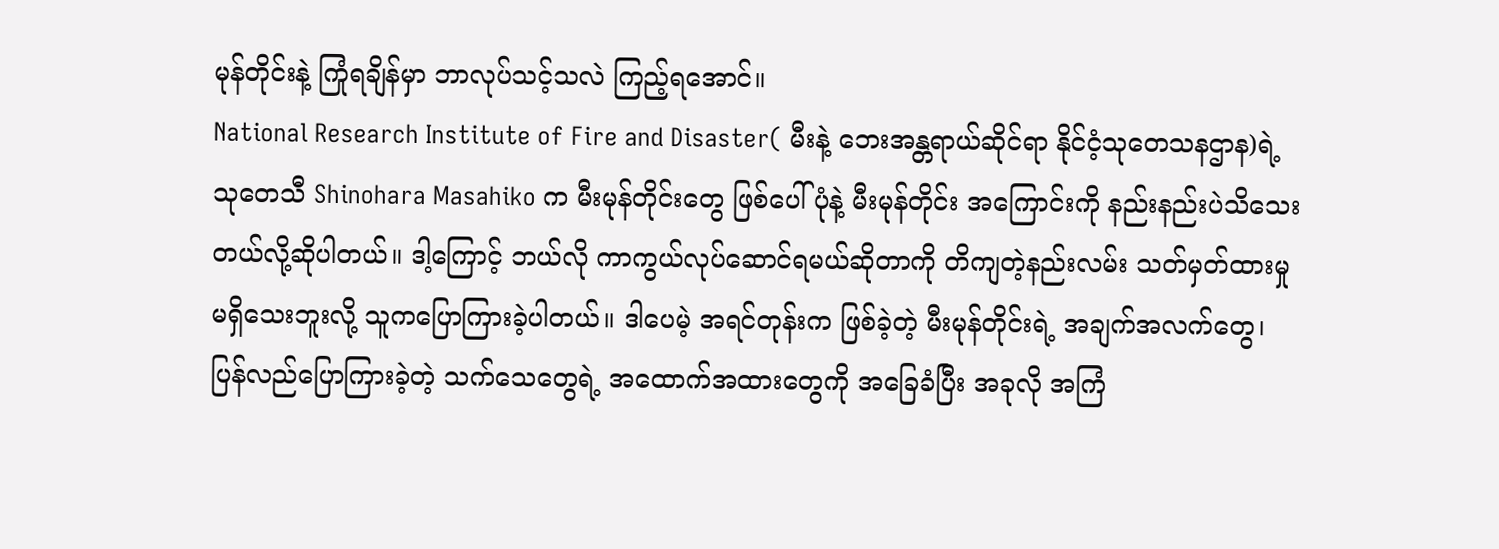မုန်တိုင်းနဲ့ ကြုံရချိန်မှာ ဘာလုပ်သင့်သလဲ ကြည့်ရအောင်။
National Research Institute of Fire and Disaster( မီးနဲ့ ဘေးအန္တရာယ်ဆိုင်ရာ နိုင်ငံ့သုတေသနဌာန)ရဲ့ သုတေသီ Shinohara Masahiko က မီးမုန်တိုင်းတွေ ဖြစ်ပေါ်ပုံနဲ့ မီးမုန်တိုင်း အကြောင်းကို နည်းနည်းပဲသိသေးတယ်လို့ဆိုပါတယ်။ ဒါ့ကြောင့် ဘယ်လို ကာကွယ်လုပ်ဆောင်ရမယ်ဆိုတာကို တိကျတဲ့နည်းလမ်း သတ်မှတ်ထားမှု မရှိသေးဘူးလို့ သူကပြောကြားခဲ့ပါတယ်။ ဒါပေမဲ့ အရင်တုန်းက ဖြစ်ခဲ့တဲ့ မီးမုန်တိုင်းရဲ့ အချက်အလက်တွေ၊ ပြန်လည်ပြောကြားခဲ့တဲ့ သက်သေတွေရဲ့ အထောက်အထားတွေကို အခြေခံပြီး အခုလို အကြံ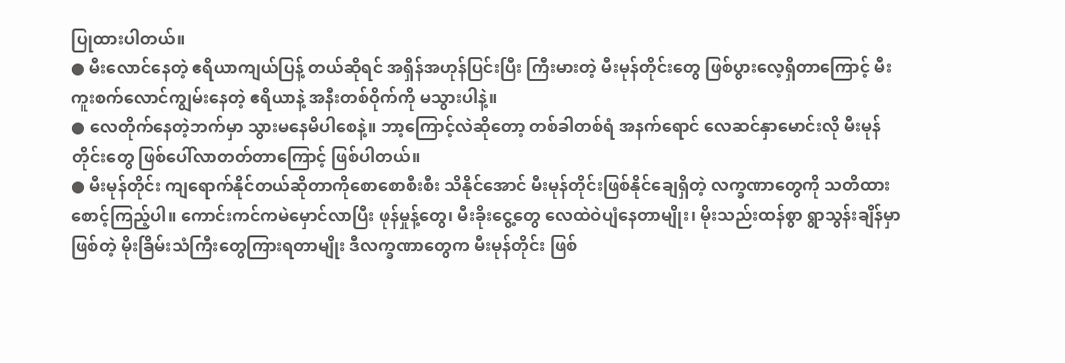ပြုထားပါတယ်။
● မီးလောင်နေတဲ့ ဧရိယာကျယ်ပြန့် တယ်ဆိုရင် အရှိန်အဟုန်ပြင်းပြီး ကြီးမားတဲ့ မီးမုန်တိုင်းတွေ ဖြစ်ပွားလေ့ရှိတာကြောင့် မီးကူးစက်လောင်ကျွမ်းနေတဲ့ ဧရိယာနဲ့ အနီးတစ်ဝိုက်ကို မသွားပါနဲ့။
● လေတိုက်နေတဲ့ဘက်မှာ သွားမနေမိပါစေနဲ့။ ဘာ့ကြောင့်လဲဆိုတော့ တစ်ခါတစ်ရံ အနက်ရောင် လေဆင်နှာမောင်းလို မီးမုန်တိုင်းတွေ ဖြစ်ပေါ်လာတတ်တာကြောင့် ဖြစ်ပါတယ်။
● မီးမုန်တိုင်း ကျရောက်နိုင်တယ်ဆိုတာကိုစောစောစီးစီး သိနိုင်အောင် မီးမုန်တိုင်းဖြစ်နိုင်ချေရှိတဲ့ လက္ခဏာတွေကို သတိထား စောင့်ကြည့်ပါ။ ကောင်းကင်ကမဲမှောင်လာပြီး ဖုန်မှုန့်တွေ၊ မီးခိုးငွေ့တွေ လေထဲဝဲပျံနေတာမျိုး၊ မိုးသည်းထန်စွာ ရွာသွန်းချိန်မှာ ဖြစ်တဲ့ မိုးခြိမ်းသံကြီးတွေကြားရတာမျိုး ဒီလက္ခဏာတွေက မီးမုန်တိုင်း ဖြစ်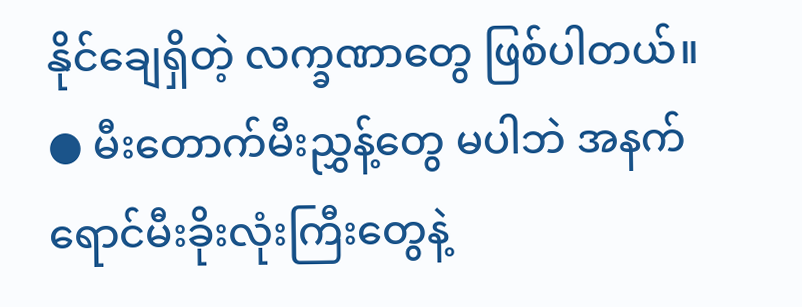နိုင်ချေရှိတဲ့ လက္ခဏာတွေ ဖြစ်ပါတယ်။
● မီးတောက်မီးညွှန့်တွေ မပါဘဲ အနက်ရောင်မီးခိုးလုံးကြီးတွေနဲ့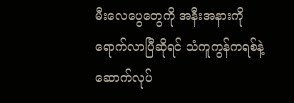မီးလေပွေတွေကို အနီးအနားကို ရောက်လာပြီဆိုရင် သံကူကွန်ကရစ်နဲ့ ဆောက်လုပ်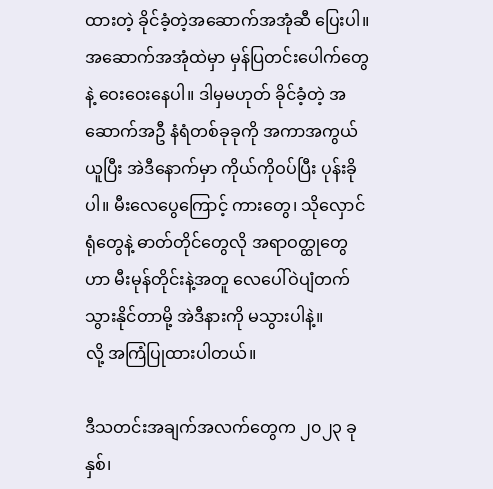ထားတဲ့ ခိုင်ခံ့တဲ့အဆောက်အအုံဆီ ပြေးပါ။ အဆောက်အအုံထဲမှာ မှန်ပြတင်းပေါက်တွေနဲ့ ဝေးဝေးနေပါ။ ဒါမှမဟုတ် ခိုင်ခံ့တဲ့ အဆောက်အဦ နံရံတစ်ခုခုကို အကာအကွယ်ယူပြီး အဲဒီနောက်မှာ ကိုယ်ကိုဝပ်ပြီး ပုန်းခိုပါ။ မီးလေပွေကြောင့် ကားတွေ၊ သိုလှောင်ရုံတွေနဲ့ ဓာတ်တိုင်တွေလို အရာဝတ္ထုတွေဟာ မီးမုန်တိုင်းနဲ့အတူ လေပေါ်ဝဲပျံတက်သွားနိုင်တာမို့ အဲဒီနားကို မသွားပါနဲ့။
လို့ အကြံပြုထားပါတယ်။

ဒီသတင်းအချက်အလက်တွေက ၂၀၂၃ ခုနှစ်၊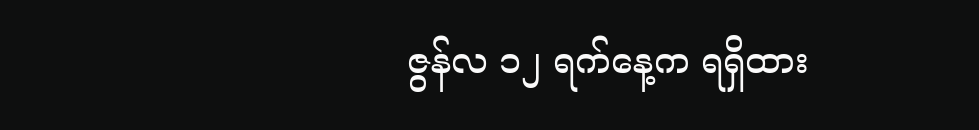ဇွန်လ ၁၂ ရက်နေ့က ရရှိထား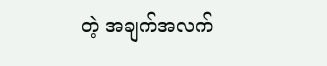တဲ့ အချက်အလက်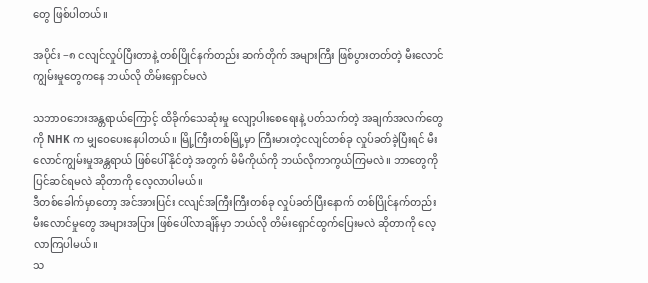တွေ ဖြစ်ပါတယ်။

အပိုင်း −၈ ငလျင်လှုပ်ပြီးတာနဲ့ တစ်ပြိုင်နက်တည်း ဆက်တိုက် အများကြီး ဖြစ်ပွားတတ်တဲ့ မီးလောင်ကျွမ်းမှုတွေကနေ ဘယ်လို တိမ်းရှောင်မလဲ

သဘာဝဘေးအန္တရာယ်ကြောင့် ထိခိုက်သေဆုံးမှု လျော့ပါးစေရေးနဲ့ ပတ်သက်တဲ့ အချက်အလက်တွေကို NHK က မျှဝေပေးနေပါတယ်။ မြို့ကြီးတစ်မြို့မှာ ကြီးမားတဲ့ငလျင်တစ်ခု လှုပ်ခတ်ခဲ့ပြီးရင် မီးလောင်ကျွမ်းမှုအန္တရာယ် ဖြစ်ပေါ်နိုင်တဲ့ အတွက် မိမိကိုယ်ကို ဘယ်လိုကာကွယ်ကြမလဲ။ ဘာတွေကို ပြင်ဆင်ရမလဲ ဆိုတာကို လေ့လာပါမယ်။
ဒီတစ်ခေါက်မှာတော့ အင်အားပြင်း ငလျင်အကြီးကြီးတစ်ခု လှုပ်ခတ်ပြီးနောက် တစ်ပြိုင်နက်တည်း မီးလောင်မှုတွေ အများအပြား ဖြစ်ပေါ်လာချိန်မှာ ဘယ်လို တိမ်းရှောင်ထွက်ပြေးမလဲ ဆိုတာကို လေ့လာကြပါမယ်။
သ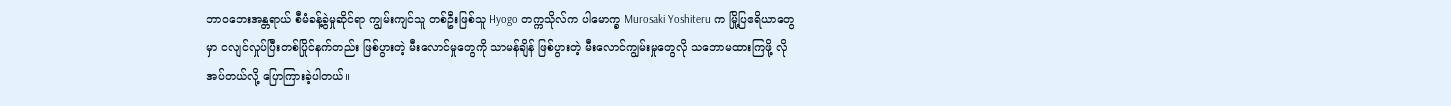ဘာဝဘေးအန္တရာယ် စီမံခန့်ခွဲမှုဆိုင်ရာ ကျွမ်းကျင်သူ တစ်ဦးဖြစ်သူ Hyogo တက္ကသိုလ်က ပါမောက္ခ Murosaki Yoshiteru က မြို့ပြဧရိယာတွေမှာ ငလျင်လှုပ်ပြီးတစ်ပြိုင်နက်တည်း ဖြစ်ပွားတဲ့ မီးလောင်မှုတွေကို သာမန်ချိန် ဖြစ်ပွားတဲ့ မီးလောင်ကျွမ်းမှုတွေလို သဘောမထားကြဖို့ လိုအပ်တယ်လို့ ပြောကြားခဲ့ပါတယ်။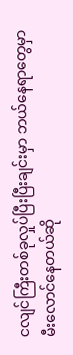ငလျင်ကြီးတစ်ခုလှုပ်ပြီးပြီးချင်းမှာ ဘယ်နေရာတွေမှာ မီးလောင်နေတယ်ဆို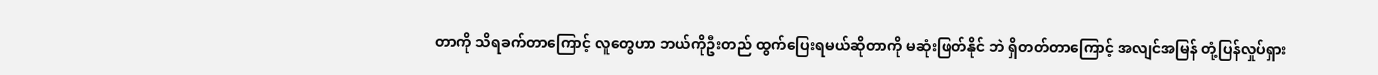တာကို သိရခက်တာကြောင့် လူတွေဟာ ဘယ်ကိုဦးတည် ထွက်ပြေးရမယ်ဆိုတာကို မဆုံးဖြတ်နိုင် ဘဲ ရှိတတ်တာကြောင့် အလျင်အမြန် တုံ့ပြန်လှုပ်ရှား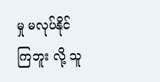မှု မလုပ်နိုင်ကြဘူး လို့ သူ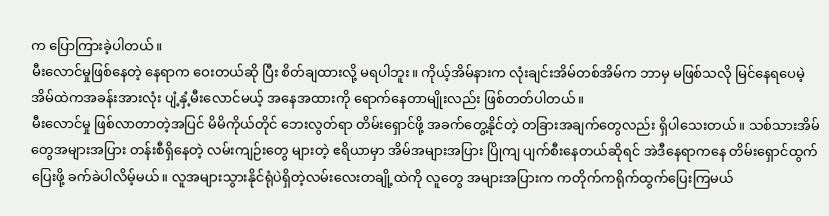က ပြောကြားခဲ့ပါတယ်။
မီးလောင်မှုဖြစ်နေတဲ့ နေရာက ဝေးတယ်ဆို ပြီး စိတ်ချထားလို့ မရပါဘူး။ ကိုယ့်အိမ်နားက လုံးချင်းအိမ်တစ်အိမ်က ဘာမှ မဖြစ်သလို မြင်နေရပေမဲ့ အိမ်ထဲကအခန်းအားလုံး ပျံ့နှံ့မီးလောင်မယ့် အနေအထားကို ရောက်နေတာမျိုးလည်း ဖြစ်တတ်ပါတယ်။
မီးလောင်မှု ဖြစ်လာတာတဲ့အပြင် မိမိကိုယ်တိုင် ဘေးလွတ်ရာ တိမ်းရှောင်ဖို့ အခက်တွေ့နိုင်တဲ့ တခြားအချက်တွေလည်း ရှိပါသေးတယ်။ သစ်သားအိမ်တွေအများအပြား တန်းစီရှိနေတဲ့ လမ်းကျဉ်းတွေ များတဲ့ ဧရိယာမှာ အိမ်အများအပြား ပြိုကျ ပျက်စီးနေတယ်ဆိုရင် အဲဒီနေရာကနေ တိမ်းရှောင်ထွက်ပြေးဖို့ ခက်ခဲပါလိမ့်မယ်။ လူအများသွားနိုင်ရုံပဲရှိတဲ့လမ်းလေးတချို့ထဲကို လူတွေ အများအပြားက ကတိုက်ကရိုက်ထွက်ပြေးကြမယ်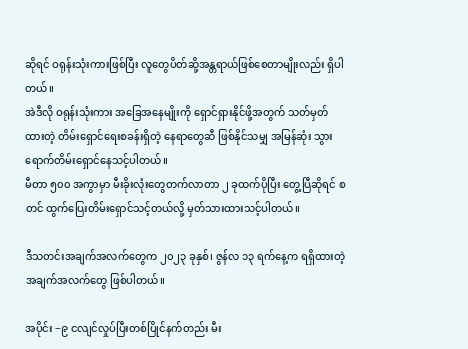ဆိုရင် ဝရုန်းသုံးကားဖြစ်ပြီး လူတွေပိတ်ဆို့အန္တရာယ်ဖြစ်စေတာမျိုးလည်း ရှိပါတယ်။
အဲဒီလို ဝရုန်းသုံးကား အခြေအနေမျိုးကို ရှောင်ရှားနိုင်ဖို့အတွက် သတ်မှတ်ထားတဲ့ တိမ်းရှောင်ရေးစခန်းရှိတဲ့ နေရာတွေဆီ ဖြစ်နိုင်သမျှ အမြန်ဆုံး သွားရောက်တိမ်းရှောင်နေသင့်ပါတယ်။
မီတာ ၅၀၀ အကွာမှာ မီးခိုးလုံးတွေတက်လာတာ ၂ ခုထက်ပိုပြီး တွေ့ပြီဆိုရင် စတင် ထွက်ပြေးတိမ်းရှောင်သင့်တယ်လို့ မှတ်သားထားသင့်ပါတယ်။

ဒီသတင်းအချက်အလက်တွေက ၂၀၂၃ ခုနှစ်၊ ဇွန်လ ၁၃ ရက်နေ့က ရရှိထားတဲ့ အချက်အလက်တွေ ဖြစ်ပါတယ်။

အပိုင်း −၉ ငလျင်လှုပ်ပြီးတစ်ပြိုင်နက်တည်း မီး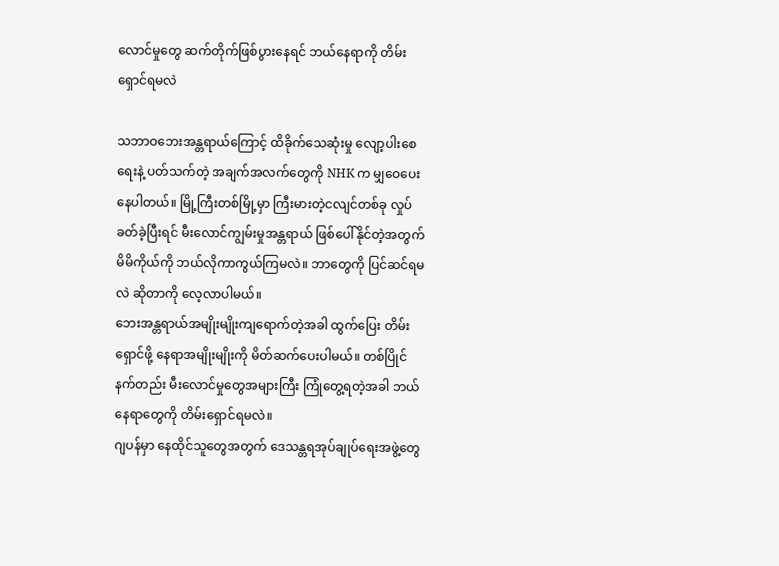လောင်မှုတွေ ဆက်တိုက်ဖြစ်ပွားနေရင် ဘယ်နေရာကို တိမ်းရှောင်ရမလဲ

သဘာဝဘေးအန္တရာယ်ကြောင့် ထိခိုက်သေဆုံးမှု လျော့ပါးစေရေးနဲ့ ပတ်သက်တဲ့ အချက်အလက်တွေကို NHK က မျှဝေပေးနေပါတယ်။ မြို့ကြီးတစ်မြို့မှာ ကြီးမားတဲ့ငလျင်တစ်ခု လှုပ်ခတ်ခဲ့ပြီးရင် မီးလောင်ကျွမ်းမှုအန္တရာယ် ဖြစ်ပေါ်နိုင်တဲ့အတွက် မိမိကိုယ်ကို ဘယ်လိုကာကွယ်ကြမလဲ။ ဘာတွေကို ပြင်ဆင်ရမလဲ ဆိုတာကို လေ့လာပါမယ်။
ဘေးအန္တရာယ်အမျိုးမျိုးကျရောက်တဲ့အခါ ထွက်ပြေး တိမ်းရှောင်ဖို့ နေရာအမျိုးမျိုးကို မိတ်ဆက်ပေးပါမယ်။ တစ်ပြိုင်နက်တည်း မီးလောင်မှုတွေအများကြီး ကြုံတွေ့ရတဲ့အခါ ဘယ်နေရာတွေကို တိမ်းရှောင်ရမလဲ။
ဂျပန်မှာ နေထိုင်သူတွေအတွက် ဒေသန္တရအုပ်ချုပ်ရေးအဖွဲ့တွေ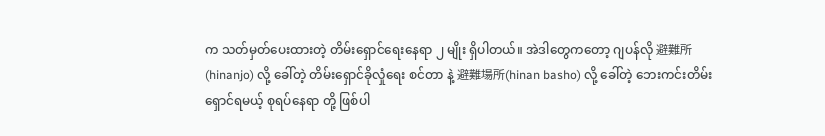က သတ်မှတ်ပေးထားတဲ့ တိမ်းရှောင်ရေးနေရာ ၂ မျိုး ရှိပါတယ်။ အဲဒါတွေကတော့ ဂျပန်လို 避難所(hinanjo) လို့ ခေါ်တဲ့ တိမ်းရှောင်ခိုလှုံရေး စင်တာ နဲ့ 避難場所(hinan basho) လို့ ခေါ်တဲ့ ဘေးကင်းတိမ်းရှောင်ရမယ့် စုရပ်နေရာ တို့ ဖြစ်ပါ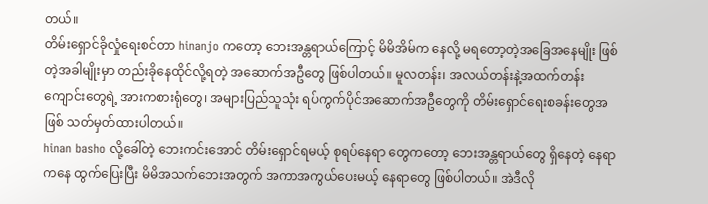တယ်။
တိမ်းရှောင်ခိုလှုံရေးစင်တာ hinanjo ကတော့ ဘေးအန္တရာယ်ကြောင့် မိမိအိမ်က နေလို့ မရတော့တဲ့အခြေအနေမျိုး ဖြစ်တဲ့အခါမျိုးမှာ တည်းခိုနေထိုင်လို့ရတဲ့ အဆောက်အဦတွေ ဖြစ်ပါတယ်။ မူလတန်း၊ အလယ်တန်းနဲ့အထက်တန်းကျောင်းတွေရဲ့ အားကစားရုံတွေ၊ အများပြည်သူသုံး ရပ်ကွက်ပိုင်အဆောက်အဦတွေကို တိမ်းရှောင်ရေးစခန်းတွေအဖြစ် သတ်မှတ်ထားပါတယ်။
hinan basho လို့ခေါ်တဲ့ ဘေးကင်းအောင် တိမ်းရှောင်ရမယ့် စုရပ်နေရာ တွေကတော့ ဘေးအန္တရာယ်တွေ ရှိနေတဲ့ နေရာကနေ ထွက်ပြေးပြီး မိမိအသက်ဘေးအတွက် အကာအကွယ်ပေးမယ့် နေရာတွေ ဖြစ်ပါတယ်။ အဲဒီလို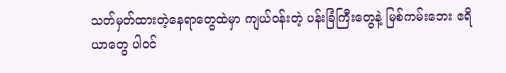သတ်မှတ်ထားတဲ့နေရာတွေထဲမှာ ကျယ်ဝန်းတဲ့ ပန်းခြံကြီးတွေနဲ့ မြစ်ကမ်းဘေး ဧရိယာတွေ ပါဝင်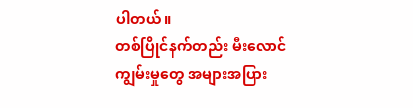ပါတယ်။
တစ်ပြိုင်နက်တည်း မီးလောင်ကျွမ်းမှုတွေ အများအပြား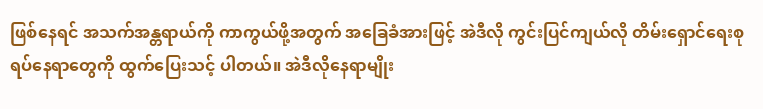ဖြစ်နေရင် အသက်အန္တရာယ်ကို ကာကွယ်ဖို့အတွက် အခြေခံအားဖြင့် အဲဒီလို ကွင်းပြင်ကျယ်လို တိမ်းရှောင်ရေးစုရပ်နေရာတွေကို ထွက်ပြေးသင့် ပါတယ်။ အဲဒီလိုနေရာမျိုး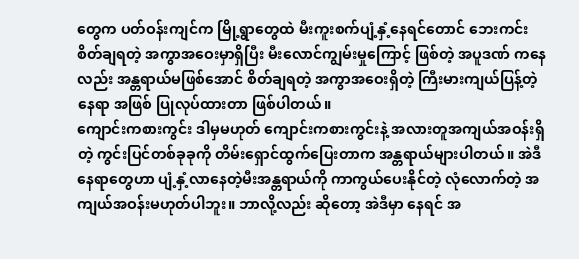တွေက ပတ်ဝန်းကျင်က မြို့ရွာတွေထဲ မီးကူးစက်ပျံ့နှံ့နေရင်တောင် ဘေးကင်းစိတ်ချရတဲ့ အကွာအဝေးမှာရှိပြီး မီးလောင်ကျွမ်းမှုကြောင့် ဖြစ်တဲ့ အပူဒဏ် ကနေလည်း အန္တရာယ်မဖြစ်အောင် စိတ်ချရတဲ့ အကွာအဝေးရှိတဲ့ ကြီးမားကျယ်ပြန့်တဲ့ နေရာ အဖြစ် ပြုလုပ်ထားတာ ဖြစ်ပါတယ်။
ကျောင်းကစားကွင်း ဒါမှမဟုတ် ကျောင်းကစားကွင်းနဲ့ အလားတူအကျယ်အဝန်းရှိတဲ့ ကွင်းပြင်တစ်ခုခုကို တိမ်းရှောင်ထွက်ပြေးတာက အန္တရာယ်များပါတယ်။ အဲဒီနေရာတွေဟာ ပျံ့နှံ့လာနေတဲ့မီးအန္တရာယ်ကို ကာကွယ်ပေးနိုင်တဲ့ လုံလောက်တဲ့ အကျယ်အဝန်းမဟုတ်ပါဘူး။ ဘာလို့လည်း ဆိုတော့ အဲဒီမှာ နေရင် အ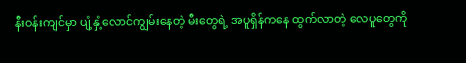နီးဝန်းကျင်မှာ ပျံ့နှံ့လောင်ကျွမ်းနေတဲ့ မီးတွေရဲ့ အပူရှိန်ကနေ ထွက်လာတဲ့ လေပူတွေကို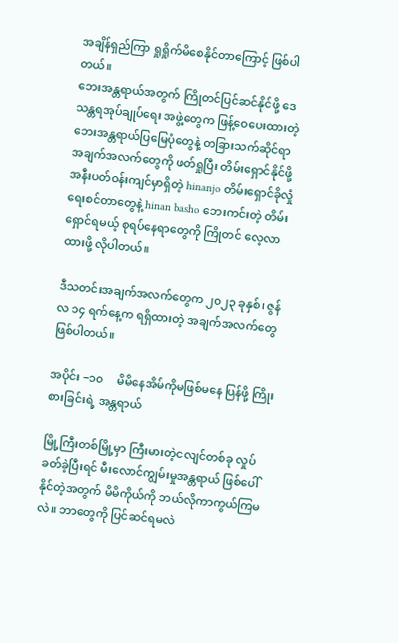အချိန်ရှည်ကြာ ရှုရှိုက်မိစေနိုင်တာကြောင့် ဖြစ်ပါတယ်။
ဘေးအန္တရာယ်အတွက် ကြိုတင်ပြင်ဆင်နိုင်ဖို့ ဒေသန္တရအုပ်ချုပ်ရေး အဖွဲ့တွေက ဖြန့်ဝေပေးထားတဲ့ ဘေးအန္တရာယ်ပြမြေပုံတွေနဲ့ တခြားသက်ဆိုင်ရာ အချက်အလက်တွေကို ဖတ်ရှုပြီး တိမ်းရှောင်နိုင်ဖို့ အနီးပတ်ဝန်းကျင်မှာရှိတဲ့ hinanjo တိမ်းရှောင်ခိုလှုံရေးစင်တာတွေနဲ့ hinan basho ဘေးကင်းတဲ့ တိမ်းရှောင်ရမယ့် စုရပ်နေရာတွေကို ကြိုတင် လေ့လာထားဖို့ လိုပါတယ်။

ဒီသတင်းအချက်အလက်တွေက ၂၀၂၃ ခုနှစ်၊ ဇွန်လ ၁၄ ရက်နေ့က ရရှိထားတဲ့ အချက်အလက်တွေ ဖြစ်ပါတယ်။

အပိုင်း −၁၀     မိမိနေအိမ်ကိုမဖြစ်မနေ ပြန်ဖို့ ကြိုးစားခြင်းရဲ့ အန္တရာယ်

မြို့ကြီးတစ်မြို့မှာ ကြီးမားတဲ့ငလျင်တစ်ခု လှုပ်ခတ်ခဲ့ပြီးရင် မီးလောင်ကျွမ်းမှုအန္တရာယ် ဖြစ်ပေါ်နိုင်တဲ့အတွက် မိမိကိုယ်ကို ဘယ်လိုကာကွယ်ကြမလဲ။ ဘာတွေကို ပြင်ဆင်ရမလဲ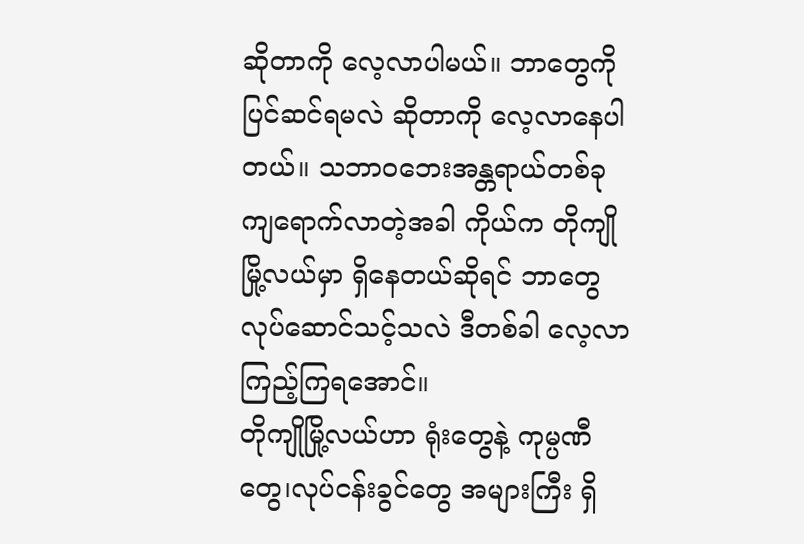ဆိုတာကို လေ့လာပါမယ်။ ဘာတွေကို ပြင်ဆင်ရမလဲ ဆိုတာကို လေ့လာနေပါတယ်။ သဘာဝဘေးအန္တရာယ်တစ်ခု ကျရောက်လာတဲ့အခါ ကိုယ်က တိုကျိုမြို့လယ်မှာ ရှိနေတယ်ဆိုရင် ဘာတွေ လုပ်ဆောင်သင့်သလဲ ဒီတစ်ခါ လေ့လာကြည့်ကြရအောင်။
တိုကျိုမြို့လယ်ဟာ ရုံးတွေနဲ့ ကုမ္ပဏီတွေ၊လုပ်ငန်းခွင်တွေ အများကြီး ရှိ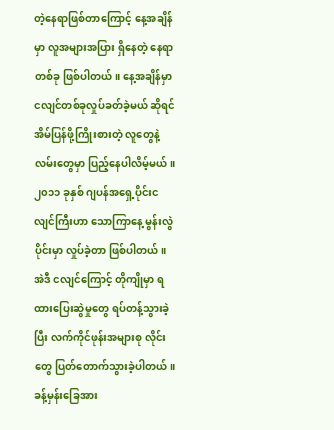တဲ့နေရာဖြစ်တာကြောင့် နေ့အချိန်မှာ လူအများအပြား ရှိနေတဲ့ နေရာတစ်ခု ဖြစ်ပါတယ်။ နေ့အချိန်မှာ ငလျင်တစ်ခုလှုပ်ခတ်ခဲ့မယ် ဆိုရင် အိမ်ပြန်ဖို့ကြိုးစားတဲ့ လူတွေနဲ့ လမ်းတွေမှာ ပြည့်နေပါလိမ့်မယ်။ ၂၀၁၁ ခုနှစ် ဂျပန်အရှေ့ပိုင်းငလျင်ကြီးဟာ သောကြာနေ့ မွန်းလွဲပိုင်းမှာ လှုပ်ခဲ့တာ ဖြစ်ပါတယ်။ အဲဒီ ငလျင်ကြောင့် တိုကျိုမှာ ရထားပြေးဆွဲမှုတွေ ရပ်တန့်သွားခဲ့ပြီး လက်ကိုင်ဖုန်းအများစု လိုင်းတွေ ပြတ်တောက်သွားခဲ့ပါတယ်။ ခန့်မှန်းခြေအား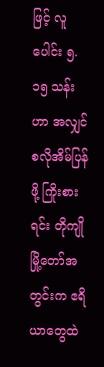ဖြင့် လူပေါင်း ၅.၁၅ သန်းဟာ အလျှင်စလိုအိမ်ပြန်ဖို့ ကြိုးစားရင်း တိုကျိုမြို့တော်အတွင်းက ဧရိယာတွေထဲ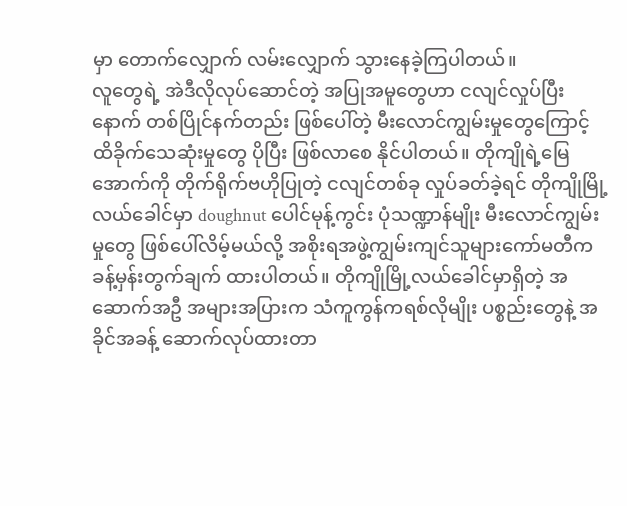မှာ တောက်လျှောက် လမ်းလျှောက် သွားနေခဲ့ကြပါတယ်။
လူတွေရဲ့ အဲဒီလိုလုပ်ဆောင်တဲ့ အပြုအမူတွေဟာ ငလျင်လှုပ်ပြီးနောက် တစ်ပြိုင်နက်တည်း ဖြစ်ပေါ်တဲ့ မီးလောင်ကျွမ်းမှုတွေကြောင့် ထိခိုက်သေဆုံးမှုတွေ ပိုပြီး ဖြစ်လာစေ နိုင်ပါတယ်။ တိုကျိုရဲ့မြေအောက်ကို တိုက်ရိုက်ဗဟိုပြုတဲ့ ငလျင်တစ်ခု လှုပ်ခတ်ခဲ့ရင် တိုကျိုမြို့လယ်ခေါင်မှာ doughnut ပေါင်မုန့်ကွင်း ပုံသဏ္ဍာန်မျိုး မီးလောင်ကျွမ်းမှုတွေ ဖြစ်ပေါ်လိမ့်မယ်လို့ အစိုးရအဖွဲ့ကျွမ်းကျင်သူများကော်မတီက ခန့်မှန်းတွက်ချက် ထားပါတယ်။ တိုကျိုမြို့လယ်ခေါင်မှာရှိတဲ့ အဆောက်အဦ အများအပြားက သံကူကွန်ကရစ်လိုမျိုး ပစ္စည်းတွေနဲ့ အခိုင်အခန့် ဆောက်လုပ်ထားတာ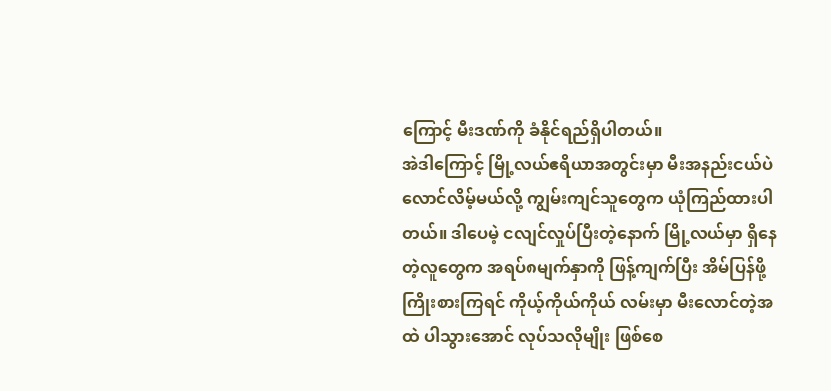ကြောင့် မီးဒဏ်ကို ခံနိုင်ရည်ရှိပါတယ်။
အဲဒါကြောင့် မြို့လယ်ဧရိယာအတွင်းမှာ မီးအနည်းငယ်ပဲ လောင်လိမ့်မယ်လို့ ကျွမ်းကျင်သူတွေက ယုံကြည်ထားပါတယ်။ ဒါပေမဲ့ ငလျင်လှုပ်ပြီးတဲ့နောက် မြို့လယ်မှာ ရှိနေတဲ့လူတွေက အရပ်၈မျက်နှာကို ဖြန့်ကျက်ပြီး အိမ်ပြန်ဖို့ ကြိုးစားကြရင် ကိုယ့်ကိုယ်ကိုယ် လမ်းမှာ မီးလောင်တဲ့အထဲ ပါသွားအောင် လုပ်သလိုမျိုး ဖြစ်စေ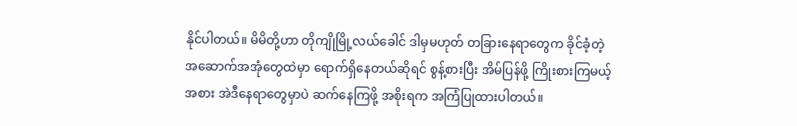နိုင်ပါတယ်။ မိမိတို့ဟာ တိုကျိုမြို့လယ်ခေါင် ဒါမှမဟုတ် တခြားနေရာတွေက ခိုင်ခံ့တဲ့ အဆောက်အအုံတွေထဲမှာ ရောက်ရှိနေတယ်ဆိုရင် စွန့်စားပြီး အိမ်ပြန်ဖို့ ကြိုးစားကြမယ့်အစား အဲဒီနေရာတွေမှာပဲ ဆက်နေကြဖို့ အစိုးရက အကြံပြုထားပါတယ်။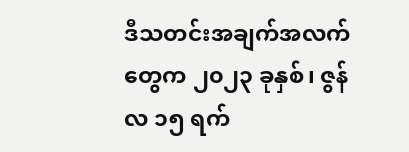ဒီသတင်းအချက်အလက်တွေက ၂၀၂၃ ခုနှစ်၊ ဇွန်လ ၁၅ ရက်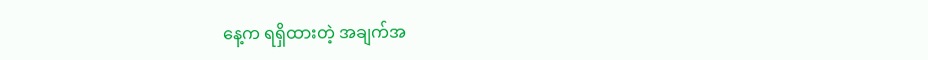နေ့က ရရှိထားတဲ့ အချက်အ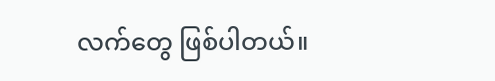လက်တွေ ဖြစ်ပါတယ်။